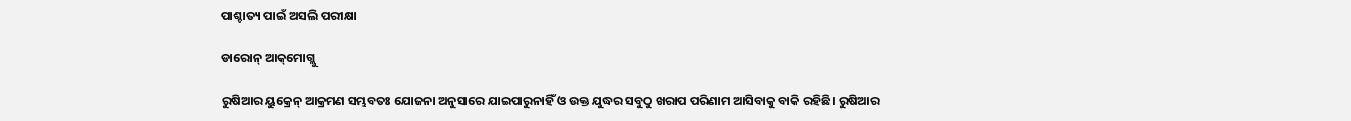ପାଶ୍ଚାତ୍ୟ ପାଇଁ ଅସଲି ପରୀକ୍ଷା

ଡାରୋନ୍‌ ଆକ୍‌ମୋଗ୍ଲୁ

ରୁଷିଆର ୟୁକ୍ରେନ୍‌ ଆକ୍ରମଣ ସମ୍ଭବତଃ ଯୋଜନା ଅନୁସାରେ ଯାଇପାରୁନାହିଁ ଓ ଉକ୍ତ ଯୁଦ୍ଧର ସବୁଠୁ ଖରାପ ପରିଣାମ ଆସିବାକୁ ବାକି ରହିଛି। ରୁଷିଆର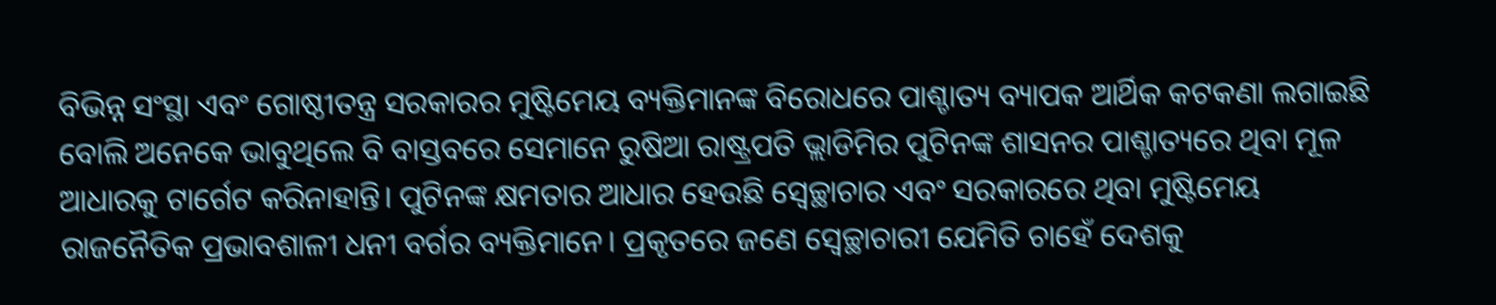ବିଭିନ୍ନ ସଂସ୍ଥା ଏବଂ ଗୋଷ୍ଠୀତନ୍ତ୍ର ସରକାରର ମୁଷ୍ଟିମେୟ ବ୍ୟକ୍ତିମାନଙ୍କ ବିରୋଧରେ ପାଶ୍ଚାତ୍ୟ ବ୍ୟାପକ ଆର୍ଥିକ କଟକଣା ଲଗାଇଛି ବୋଲି ଅନେକେ ଭାବୁଥିଲେ ବି ବାସ୍ତବରେ ସେମାନେ ରୁଷିଆ ରାଷ୍ଟ୍ରପତି ଭ୍ଲାଡିମିର ପୁଟିନଙ୍କ ଶାସନର ପାଶ୍ଚାତ୍ୟରେ ଥିବା ମୂଳ ଆଧାରକୁ ଟାର୍ଗେଟ କରିନାହାନ୍ତି। ପୁଟିନଙ୍କ କ୍ଷମତାର ଆଧାର ହେଉଛି ସ୍ବେଚ୍ଛାଚାର ଏବଂ ସରକାରରେ ଥିବା ମୁଷ୍ଟିମେୟ ରାଜନୈତିକ ପ୍ରଭାବଶାଳୀ ଧନୀ ବର୍ଗର ବ୍ୟକ୍ତିମାନେ। ପ୍ରକୃତରେ ଜଣେ ସ୍ବେଚ୍ଛାଚାରୀ ଯେମିତି ଚାହେଁ ଦେଶକୁ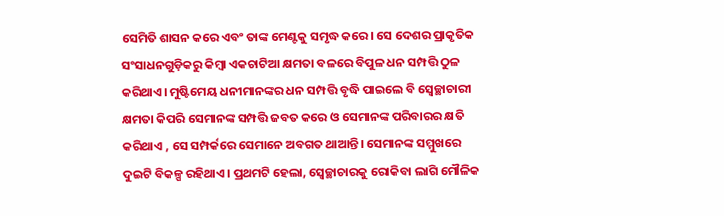ସେମିତି ଶାସନ କରେ ଏବଂ ତାଙ୍କ ମେଣ୍ଟକୁ ସମୃଦ୍ଧ କରେ। ସେ ଦେଶର ପ୍ରାକୃତିକ ସଂସାଧନଗୁଡ଼ିକରୁ କିମ୍ବା ଏକଚାଟିଆ କ୍ଷମତା ବଳରେ ବିପୁଳ ଧନ ସମ୍ପତ୍ତି ଠୁଳ କରିଥାଏ। ମୁଷ୍ଟିମେୟ ଧନୀମାନଙ୍କର ଧନ ସମ୍ପତ୍ତି ବୃଦ୍ଧି ପାଇଲେ ବି ସ୍ବେଚ୍ଛାଚାରୀ କ୍ଷମତା କିପରି ସେମାନଙ୍କ ସମ୍ପତ୍ତି ଜବତ କରେ ଓ ସେମାନଙ୍କ ପରିବାରର କ୍ଷତି କରିଥାଏ , ସେ ସମ୍ପର୍କରେ ସେମାନେ ଅବଗତ ଥାଆନ୍ତି। ସେମାନଙ୍କ ସମ୍ମୁଖରେ ଦୁଇଟି ବିକଳ୍ପ ରହିଥାଏ। ପ୍ରଥମଟି ହେଲା, ସ୍ବେଚ୍ଛାଚାରକୁ ରୋକିବା ଲାଗି ମୌଳିକ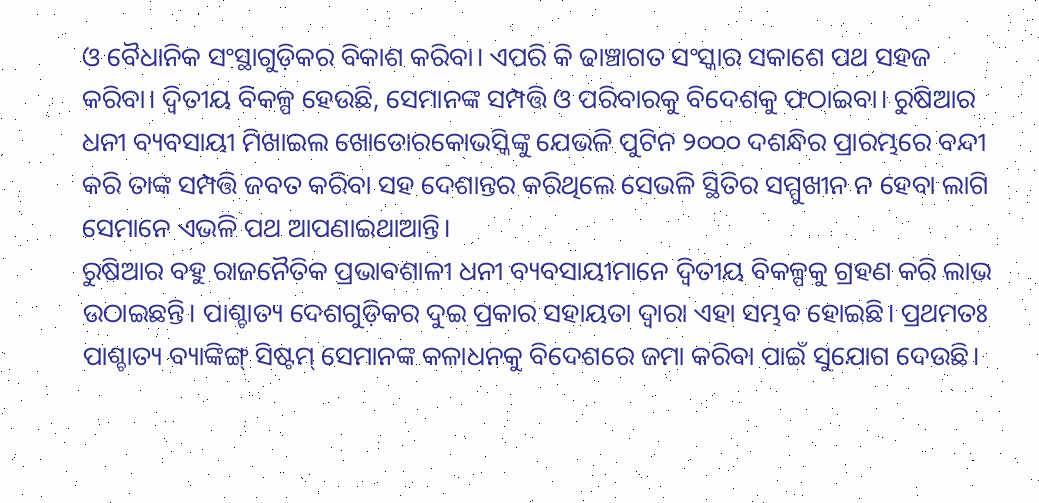ଓ ବୈଧାନିକ ସଂସ୍ଥାଗୁଡ଼ିକର ବିକାଶ କରିବା। ଏପରି କି ଢାଞ୍ଚାଗତ ସଂସ୍କାର ସକାଶେ ପଥ ସହଜ କରିବା। ଦ୍ୱିତୀୟ ବିକଳ୍ପ ହେଉଛି, ସେମାନଙ୍କ ସମ୍ପତ୍ତି ଓ ପରିବାରକୁ ବିଦେଶକୁ ଫଠାଇବା। ରୁଷିଆର ଧନୀ ବ୍ୟବସାୟୀ ମିଖାଇଲ ଖୋଡୋରକୋଭସ୍କିଙ୍କୁ ଯେଭଳି ପୁଟିନ ୨୦୦୦ ଦଶନ୍ଧିର ପ୍ରାରମ୍ଭରେ ବନ୍ଦୀ କରି ତାଙ୍କ ସମ୍ପତ୍ତି ଜବତ କରିବା ସହ ଦେଶାନ୍ତର କରିଥିଲେ ସେଭଳି ସ୍ଥିତିର ସମ୍ମୁଖୀନ ନ ହେବା ଲାଗି ସେମାନେ ଏଭଳି ପଥ ଆପଣାଇଥାଆନ୍ତି।
ରୁଷିଆର ବହୁ ରାଜନୈତିକ ପ୍ରଭାବଶାଳୀ ଧନୀ ବ୍ୟବସାୟୀମାନେ ଦ୍ୱିତୀୟ ବିକଳ୍ପକୁ ଗ୍ରହଣ କରି ଲାଭ ଉଠାଇଛନ୍ତି। ପାଶ୍ଚାତ୍ୟ ଦେଶଗୁଡ଼ିକର ଦୁଇ ପ୍ରକାର ସହାୟତା ଦ୍ୱାରା ଏହା ସମ୍ଭବ ହୋଇଛି। ପ୍ରଥମତଃ ପାଶ୍ଚାତ୍ୟ ବ୍ୟାଙ୍କିଙ୍ଗ୍‌ ସିଷ୍ଟମ୍‌ ସେମାନଙ୍କ କଳାଧନକୁ ବିଦେଶରେ ଜମା କରିବା ପାଇଁ ସୁଯୋଗ ଦେଉଛି।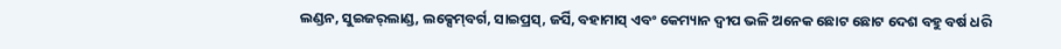ଲଣ୍ଡନ, ସୁଇଜର୍‌ଲାଣ୍ଡ, ଲକ୍ସେମ୍‌ବର୍ଗ, ସାଇପ୍ରସ୍‌, ଜର୍ସି, ବହାମାସ୍‌ ଏବଂ କେମ୍ୟାନ ଦ୍ୱୀପ ଭଳି ଅନେକ ଛୋଟ ଛୋଟ ଦେଶ ବହୁ ବର୍ଷ ଧରି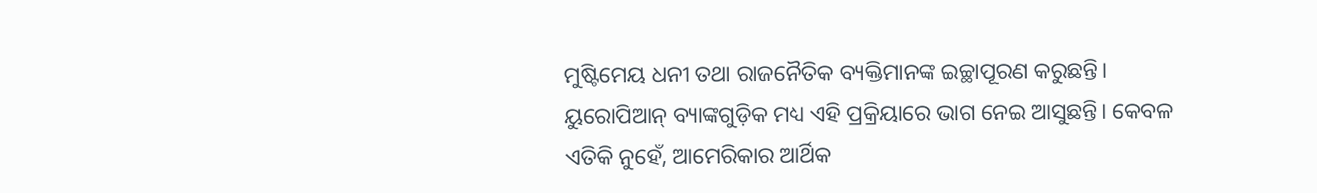ମୁଷ୍ଟିମେୟ ଧନୀ ତଥା ରାଜନୈତିକ ବ୍ୟକ୍ତିମାନଙ୍କ ଇଚ୍ଛାପୂରଣ କରୁଛନ୍ତି। ୟୁରୋପିଆନ୍‌ ବ୍ୟାଙ୍କଗୁଡ଼ିକ ମଧ୍ୟ ଏହି ପ୍ରକ୍ରିୟାରେ ଭାଗ ନେଇ ଆସୁଛନ୍ତି। କେବଳ ଏତିକି ନୁହେଁ, ଆମେରିକାର ଆର୍ଥିକ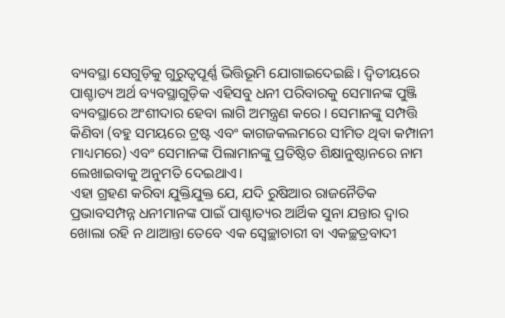ବ୍ୟବସ୍ଥା ସେଗୁଡ଼ିକୁ ଗୁରୁତ୍ୱପୂର୍ଣ୍ଣ ଭିତ୍ତିଭୂମି ଯୋଗାଇଦେଇଛି। ଦ୍ୱିତୀୟରେ ପାଶ୍ଚାତ୍ୟ ଅର୍ଥ ବ୍ୟବସ୍ଥାଗୁଡ଼ିକ ଏହିସବୁ ଧନୀ ପରିବାରକୁ ସେମାନଙ୍କ ପୁଞ୍ଜି ବ୍ୟବସ୍ଥାରେ ଅଂଶୀଦାର ହେବା ଲାଗି ଅମନ୍ତ୍ରଣ କରେ। ସେମାନଙ୍କୁ ସମ୍ପତ୍ତି କିଣିବା (ବହୁ ସମୟରେ ଟ୍ରଷ୍ଟ ଏବଂ କାଗଜକଲମରେ ସୀମିତ ଥିବା କମ୍ପାନୀ ମାଧ୍ୟମରେ) ଏବଂ ସେମାନଙ୍କ ପିଲାମାନଙ୍କୁ ପ୍ରତିଷ୍ଠିତ ଶିକ୍ଷାନୁଷ୍ଠାନରେ ନାମ ଲେଖାଇବାକୁ ଅନୁମତି ଦେଇଥାଏ।
ଏହା ଗ୍ରହଣ କରିବା ଯୁକ୍ତିଯୁକ୍ତ ଯେ, ଯଦି ରୁଷିଆର ରାଜନୈତିକ ପ୍ରଭାବସମ୍ପନ୍ନ ଧନୀମାନଙ୍କ ପାଇଁ ପାଶ୍ଚାତ୍ୟର ଆର୍ଥିକ ସୁନା ଯନ୍ତାର ଦ୍ୱାର ଖୋଲା ରହି ନ ଥାଆନ୍ତା ତେବେ ଏକ ସ୍ବେଚ୍ଛାଚାରୀ ବା ଏକଚ୍ଛତ୍ରବାଦୀ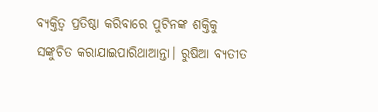ବ୍ୟକ୍ତିତ୍ୱ ପ୍ରତିଷ୍ଠା କରିବାରେ ପୁଟିନଙ୍କ ଶକ୍ତିକୁ ସଙ୍କୁଚିତ କରାଯାଇପାରିଥାଆନ୍ତା। ରୁଷିଆ ବ୍ୟତୀତ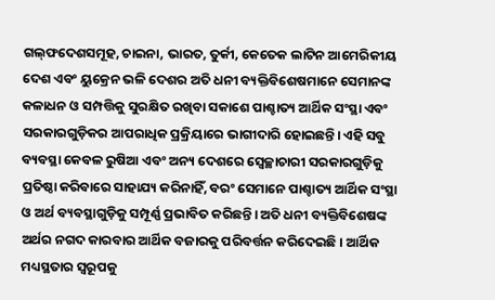ଗଲ୍‌ଫଦେଶସମୂହ, ଚାଇନା, ଭାରତ, ତୁର୍କୀ, କେତେକ ଲାଟିନ ଆମେରିକୀୟ ଦେଶ ଏବଂ ୟୁକ୍ରେନ ଭଳି ଦେଶର ଅତି ଧନୀ ବ୍ୟକ୍ତିବିଶେଷମାନେ ସେମାନଙ୍କ କଳାଧନ ଓ ସମ୍ପତ୍ତିକୁ ସୁରକ୍ଷିତ ରଖିବା ସକାଶେ ପାଶ୍ଚାତ୍ୟ ଆର୍ଥିକ ସଂସ୍ଥା ଏବଂ ସରକାରଗୁଡ଼ିକର ଆପରାଧିକ ପ୍ରକ୍ରିୟାରେ ଭାଗୀଦାରି ହୋଇଛନ୍ତି। ଏହି ସବୁ ବ୍ୟବସ୍ଥା କେବଳ ରୁଷିଆ ଏବଂ ଅନ୍ୟ ଦେଶରେ ସ୍ବେଚ୍ଛାଚାରୀ ସରକାରଗୁଡ଼ିକୁ ପ୍ରତିଷ୍ଠା କରିବାରେ ସାହାଯ୍ୟ କରିନାହିଁ, ବରଂ ସେମାନେ ପାଶ୍ଚାତ୍ୟ ଆର୍ଥିକ ସଂସ୍ଥା ଓ ଅର୍ଥ ବ୍ୟବସ୍ଥାଗୁଡ଼ିକୁ ସମ୍ପୂର୍ଣ୍ଣ ପ୍ରଭାବିତ କରିଛନ୍ତି। ଅତି ଧନୀ ବ୍ୟକ୍ତିବିଶେଷଙ୍କ ଅର୍ଥର ନଗଦ କାରବାର ଆର୍ଥିକ ବଜାରକୁ ପରିବର୍ତ୍ତନ କରିଦେଇଛି। ଆର୍ଥିକ ମଧ୍ୟସ୍ଥତାର ସ୍ବରୂପକୁ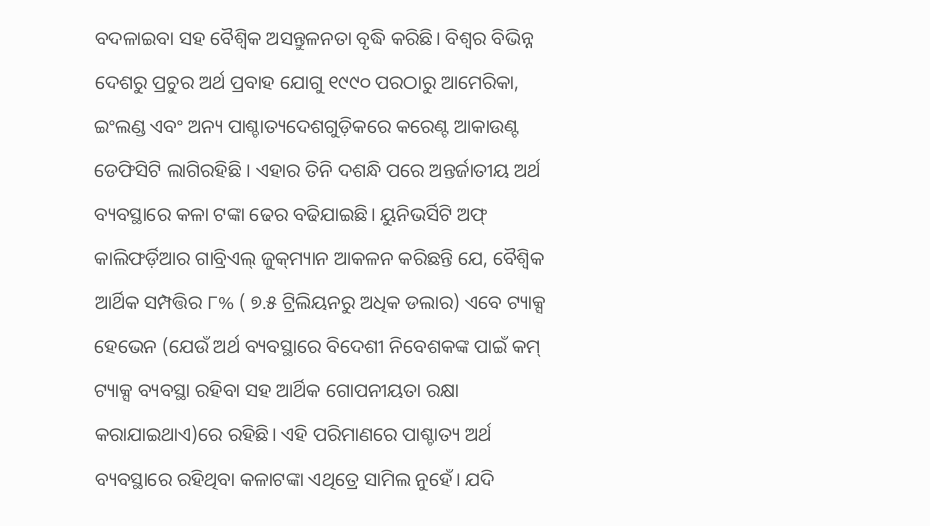ବଦଳାଇବା ସହ ବୈଶ୍ୱିକ ଅସନ୍ତୁଳନତା ବୃଦ୍ଧି କରିଛି। ବିଶ୍ୱର ବିଭିନ୍ନ ଦେଶରୁ ପ୍ରଚୁର ଅର୍ଥ ପ୍ରବାହ ଯୋଗୁ ୧୯୯୦ ପରଠାରୁ ଆମେରିକା, ଇଂଲଣ୍ଡ ଏବଂ ଅନ୍ୟ ପାଶ୍ଚାତ୍ୟଦେଶଗୁଡ଼ିକରେ କରେଣ୍ଟ ଆକାଉଣ୍ଟ ଡେଫିସିଟି ଲାଗିରହିଛି । ଏହାର ତିନି ଦଶନ୍ଧି ପରେ ଅନ୍ତର୍ଜାତୀୟ ଅର୍ଥ ବ୍ୟବସ୍ଥାରେ କଳା ଟଙ୍କା ଢେର ବଢିଯାଇଛି। ୟୁନିଭର୍ସିଟି ଅଫ୍‌ କାଲିଫର୍ଡ଼ିଆର ଗାବ୍ରିଏଲ୍‌ ଜୁକ୍‌ମ୍ୟାନ ଆକଳନ କରିଛନ୍ତି ଯେ, ବୈଶ୍ୱିକ ଆର୍ଥିକ ସମ୍ପତ୍ତିର ୮% ( ୭.୫ ଟ୍ରିଲିୟନରୁ ଅଧିକ ଡଲାର) ଏବେ ଟ୍ୟାକ୍ସ ହେଭେନ (ଯେଉଁ ଅର୍ଥ ବ୍ୟବସ୍ଥାରେ ବିଦେଶୀ ନିବେଶକଙ୍କ ପାଇଁ କମ୍‌ ଟ୍ୟାକ୍ସ ବ୍ୟବସ୍ଥା ରହିବା ସହ ଆର୍ଥିକ ଗୋପନୀୟତା ରକ୍ଷା କରାଯାଇଥାଏ)ରେ ରହିଛି। ଏହି ପରିମାଣରେ ପାଶ୍ଚାତ୍ୟ ଅର୍ଥ ବ୍ୟବସ୍ଥାରେ ରହିଥିବା କଳାଟଙ୍କା ଏଥିତ୍ରେ ସାମିଲ ନୁହେଁ। ଯଦି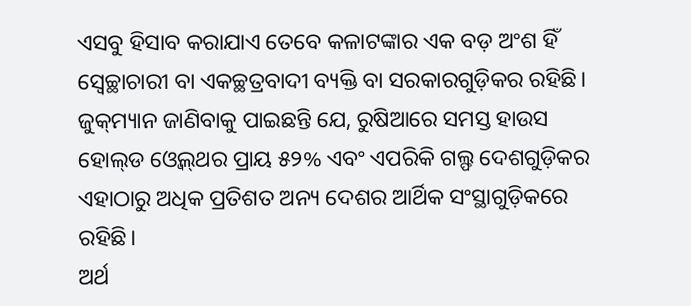ଏସବୁ ହିସାବ କରାଯାଏ ତେବେ କଳାଟଙ୍କାର ଏକ ବଡ଼ ଅଂଶ ହିଁ ସ୍ବେଚ୍ଛାଚାରୀ ବା ଏକଚ୍ଛତ୍ରବାଦୀ ବ୍ୟକ୍ତି ବା ସରକାରଗୁଡ଼ିକର ରହିଛି। ଜୁକ୍‌ମ୍ୟାନ ଜାଣିବାକୁ ପାଇଛନ୍ତି ଯେ, ରୁଷିଆରେ ସମସ୍ତ ହାଉସ ହୋଲ୍‌ଡ ଓ୍ବେଲ୍‌ଥର ପ୍ରାୟ ୫୨% ଏବଂ ଏପରିକି ଗଲ୍ଫ ଦେଶଗୁଡ଼ିକର ଏହାଠାରୁ ଅଧିକ ପ୍ରତିଶତ ଅନ୍ୟ ଦେଶର ଆର୍ଥିକ ସଂସ୍ଥାଗୁଡ଼ିକରେ ରହିଛି।
ଅର୍ଥ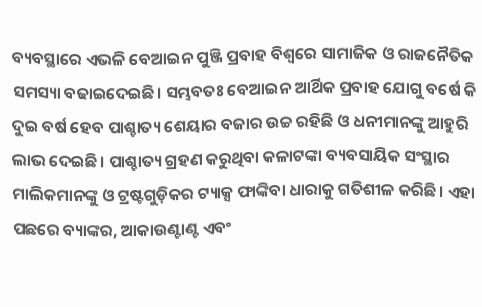ବ୍ୟବସ୍ଥାରେ ଏଭଳି ବେଆଇନ ପୁଞ୍ଜି ପ୍ରବାହ ବିଶ୍ୱରେ ସାମାଜିକ ଓ ରାଜନୈତିକ ସମସ୍ୟା ବଢାଇଦେଇଛି। ସମ୍ଭବତଃ ବେଆଇନ ଆର୍ଥିକ ପ୍ରବାହ ଯୋଗୁ ବର୍ଷେ କି ଦୁଇ ବର୍ଷ ହେବ ପାଶ୍ଚାତ୍ୟ ଶେୟାର ବଜାର ଉଚ୍ଚ ରହିଛି ଓ ଧନୀମାନଙ୍କୁ ଆହୁରି ଲାଭ ଦେଇଛି। ପାଶ୍ଚାତ୍ୟ ଗ୍ରହଣ କରୁଥିବା କଳାଟଙ୍କା ବ୍ୟବସାୟିକ ସଂସ୍ଥାର ମାଲିକମାନଙ୍କୁ ଓ ଟ୍ରଷ୍ଟଗୁଡ଼ିକର ଟ୍ୟାକ୍ସ ଫାଙ୍କିବା ଧାରାକୁ ଗତିଶୀଳ କରିଛି। ଏହା ପଛରେ ବ୍ୟାଙ୍କର, ଆକାଉଣ୍ଟାଣ୍ଟ ଏବଂ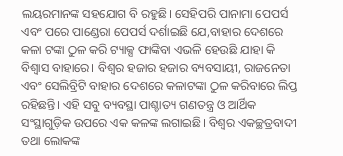ଲୟରମାନଙ୍କ ସହଯୋଗ ବି ରହୁଛି। ସେହିପରି ପାନାମା ପେପର୍ସ ଏବଂ ପରେ ପାଣ୍ଡେରା ପେପର୍ସ ଦର୍ଶାଇଛି ଯେ,ବାହାର ଦେଶରେ କଳା ଟଙ୍କା ଠୁଳ କରି ଟ୍ୟାକ୍ସ ଫାଙ୍କିବା ଏଭଳି ହେଉଛି ଯାହା କି ବିଶ୍ୱାସ ବାହାରେ। ବିଶ୍ୱର ହଜାର ହଜାର ବ୍ୟବସାୟୀ, ରାଜନେତା ଏବଂ ସେଲିବ୍ରିଟି ବାହାର ଦେଶରେ କଳାଟଙ୍କା ଠୁଳ କରିବାରେ ଲିପ୍ତ ରହିଛନ୍ତି। ଏହି ସବୁ ବ୍ୟବସ୍ଥା ପାଶ୍ଚାତ୍ୟ ଗଣତନ୍ତ୍ର ଓ ଆର୍ଥିକ ସଂସ୍ଥାଗୁଡ଼ିକ ଉପରେ ଏକ କଳଙ୍କ ଲଗାଇଛି। ବିଶ୍ୱର ଏକଚ୍ଛତ୍ରବାଦୀ ତଥା ଲୋକଙ୍କ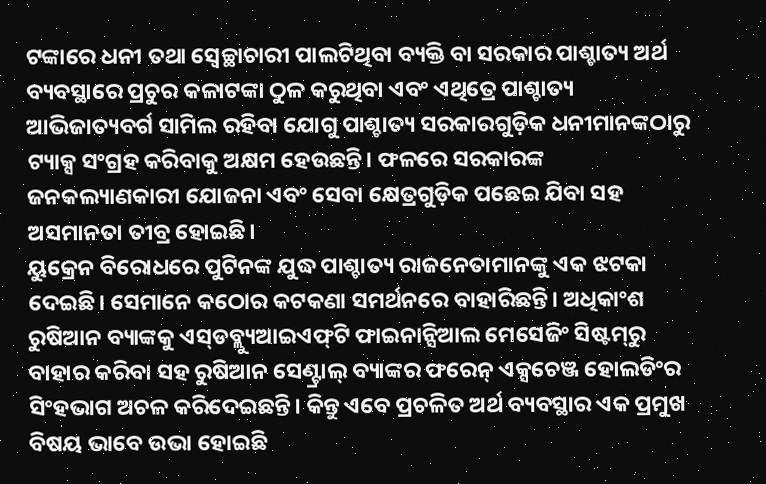ଟଙ୍କାରେ ଧନୀ ତଥା ସ୍ବେଚ୍ଛାଚାରୀ ପାଲଟିଥିବା ବ୍ୟକ୍ତି ବା ସରକାର ପାଶ୍ଚାତ୍ୟ ଅର୍ଥ ବ୍ୟବସ୍ଥାରେ ପ୍ରଚୁର କଳାଟଙ୍କା ଠୁଳ କରୁଥିବା ଏବଂ ଏଥିତ୍ରେ ପାଶ୍ଚାତ୍ୟ ଆଭିଜାତ୍ୟବର୍ଗ ସାମିଲ ରହିବା ଯୋଗୁ ପାଶ୍ଚାତ୍ୟ ସରକାରଗୁଡ଼ିକ ଧନୀମାନଙ୍କଠାରୁ ଟ୍ୟାକ୍ସ ସଂଗ୍ରହ କରିବାକୁ ଅକ୍ଷମ ହେଉଛନ୍ତି। ଫଳରେ ସରକାରଙ୍କ ଜନକଲ୍ୟାଣକାରୀ ଯୋଜନା ଏବଂ ସେବା କ୍ଷେତ୍ରଗୁଡ଼ିକ ପଛେଇ ଯିବା ସହ ଅସମାନତା ତୀବ୍ର ହୋଇଛି।
ୟୁକ୍ରେନ ବିରୋଧରେ ପୁଟିନଙ୍କ ଯୁଦ୍ଧ ପାଶ୍ଚାତ୍ୟ ରାଜନେତାମାନଙ୍କୁ ଏକ ଝଟକା ଦେଇଛି। ସେମାନେ କଠୋର କଟକଣା ସମର୍ଥନରେ ବାହାରିଛନ୍ତି। ଅଧିକାଂଶ ରୁଷିଆନ ବ୍ୟାଙ୍କକୁ ଏସ୍‌ଡବ୍ଲ୍ୟୁଆଇଏଫ୍‌ଟି ଫାଇନାନ୍ସିଆଲ ମେସେଜିଂ ସିଷ୍ଟମ୍‌ରୁ ବାହାର କରିବା ସହ ରୁଷିଆନ ସେଣ୍ଟ୍ରାଲ୍‌ ବ୍ୟାଙ୍କର ଫରେନ୍‌ ଏକ୍ସଚେଞ୍ଜ ହୋଲଡିଂର ସିଂହଭାଗ ଅଚଳ କରିଦେଇଛନ୍ତି। କିନ୍ତୁ ଏବେ ପ୍ରଚଳିତ ଅର୍ଥ ବ୍ୟବସ୍ଥାର ଏକ ପ୍ରମୁଖ ବିଷୟ ଭାବେ ଉଭା ହୋଇଛି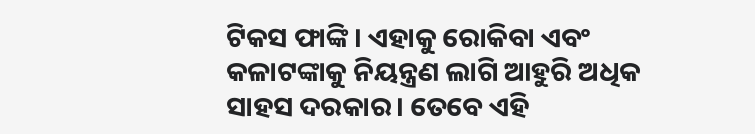ଟିକସ ଫାଙ୍କି । ଏହାକୁ ରୋକିବା ଏବଂ କଳାଟଙ୍କାକୁ ନିୟନ୍ତ୍ରଣ ଲାଗି ଆହୁରି ଅଧିକ ସାହସ ଦରକାର। ତେବେ ଏହି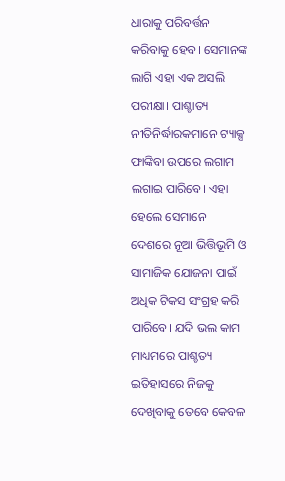ଧାରାକୁ ପରିବର୍ତ୍ତନ କରିବାକୁ ହେବ। ସେମାନଙ୍କ ଲାଗି ଏହା ଏକ ଅସଲି ପରୀକ୍ଷା। ପାଶ୍ଚାତ୍ୟ ନୀତିନିର୍ଦ୍ଧାରକମାନେ ଟ୍ୟାକ୍ସ ଫାଙ୍କିବା ଉପରେ ଲଗାମ ଲଗାଇ ପାରିବେ। ଏହା ହେଲେ ସେମାନେ ଦେଶରେ ନୂଆ ଭିତ୍ତିଭୂମି ଓ ସାମାଜିକ ଯୋଜନା ପାଇଁ ଅଧିକ ଟିକସ ସଂଗ୍ରହ କରି ପାରିବେ। ଯଦି ଭଲ କାମ ମାଧ୍ୟମରେ ପାଶ୍ଚତ୍ୟ ଇତିହାସରେ ନିଜକୁ ଦେଖିବାକୁ ତେବେ କେବଳ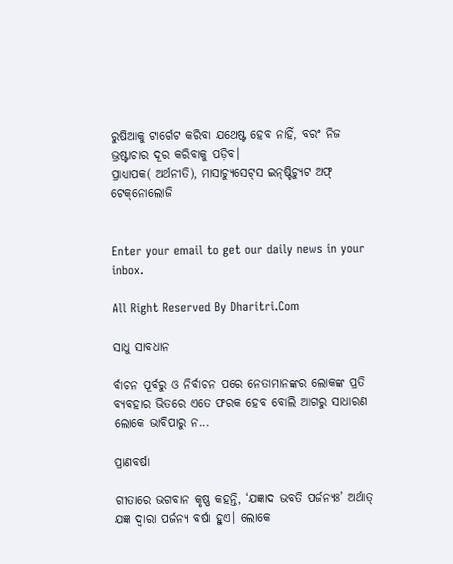ରୁଷିଆକୁ ଟାର୍ଗେଟ କରିବା ଯଥେଷ୍ଟ ହେବ ନାହିଁ, ବରଂ ନିଜ ଭ୍ରଷ୍ଟାଚାର ଦୂର କରିବାକୁ ପଡ଼ିବ।
ପ୍ରାଧ୍ୟାପକ( ଅର୍ଥନୀତି), ମାସାଚ୍ୟୁସେଟ୍‌ସ ଇନ୍‌ଷ୍ଟିଚ୍ୟୁଟ ଅଫ୍‌ ଟେକ୍‌ନୋଲୋଜି


Enter your email to get our daily news in your inbox.

All Right Reserved By Dharitri.Com

ସାଧୁ ସାବଧାନ

ର୍ବାଚନ ପୂର୍ବରୁ ଓ ନିର୍ବାଚନ ପରେ ନେତାମାନଙ୍କର ଲୋକଙ୍କ ପ୍ରତି ବ୍ୟବହାର ଭିତରେ ଏତେ ଫରକ ହେବ ବୋଲି ଆଗରୁ ସାଧାରଣ ଲୋକେ ଭାବିପାରୁ ନ...

ପ୍ରାଣବର୍ଷା

ଗୀତାରେ ଭଗବାନ କୃଷ୍ଣ କହନ୍ତି, ‘ଯଜ୍ଞାଦ ଭବତି ପର୍ଜନ୍ୟଃ’ ଅର୍ଥାତ୍‌ ଯଜ୍ଞ ଦ୍ୱାରା ପର୍ଜନ୍ୟ ବର୍ଷା ହୁଏ। ଲୋକେ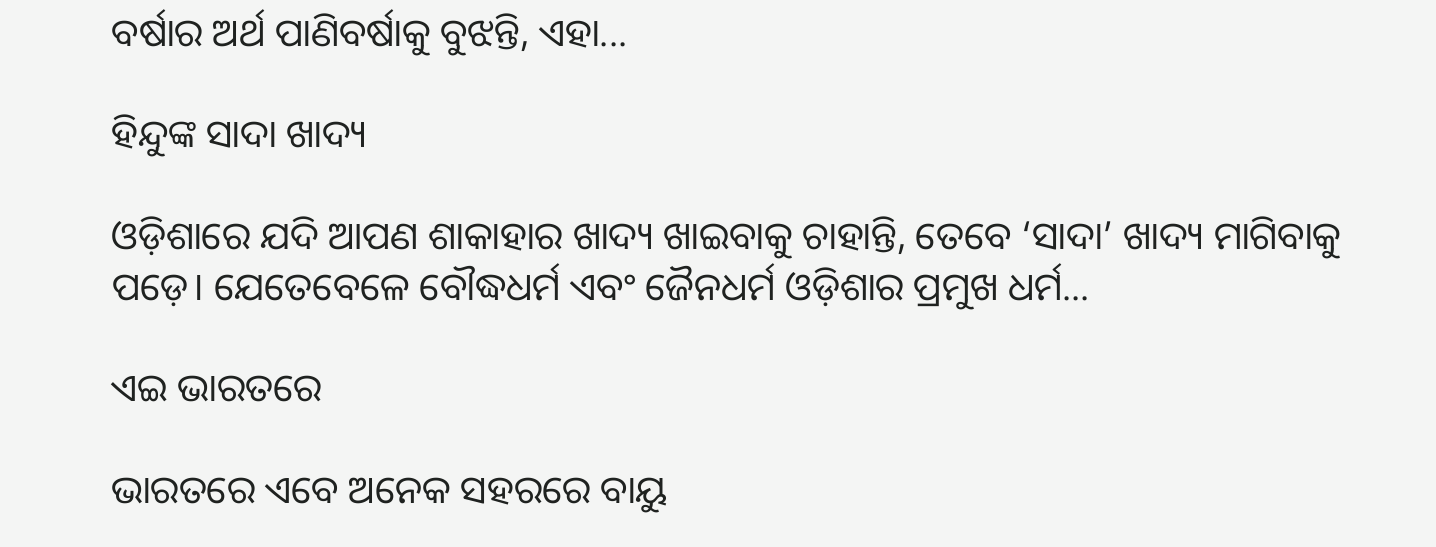ବର୍ଷାର ଅର୍ଥ ପାଣିବର୍ଷାକୁ ବୁଝନ୍ତି, ଏହା...

ହିନ୍ଦୁଙ୍କ ସାଦା ଖାଦ୍ୟ

ଓଡ଼ିଶାରେ ଯଦି ଆପଣ ଶାକାହାର ଖାଦ୍ୟ ଖାଇବାକୁ ଚାହାନ୍ତି, ତେବେ ‘ସାଦା’ ଖାଦ୍ୟ ମାଗିବାକୁ ପଡ଼େ। ଯେତେବେଳେ ବୌଦ୍ଧଧର୍ମ ଏବଂ ଜୈନଧର୍ମ ଓଡ଼ିଶାର ପ୍ରମୁଖ ଧର୍ମ...

ଏଇ ଭାରତରେ

ଭାରତରେ ଏବେ ଅନେକ ସହରରେ ବାୟୁ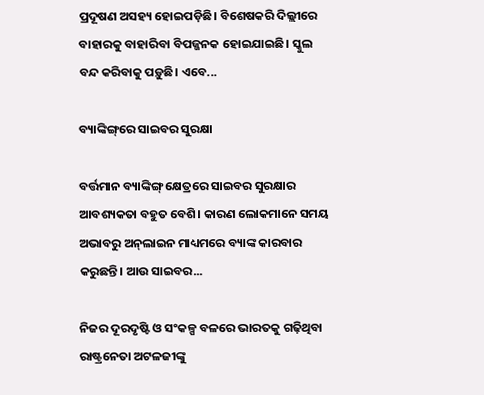ପ୍ରଦୂଷଣ ଅସହ୍ୟ ହୋଇପଡ଼ିଛି। ବିଶେଷକରି ଦିଲ୍ଲୀରେ ବାହାରକୁ ବାହାରିବା ବିପଜ୍ଜନକ ହୋଇଯାଇଛି। ସ୍କୁଲ ବନ୍ଦ କରିବାକୁ ପଡ଼ୁଛି। ଏବେ...

ବ୍ୟାଙ୍କିଙ୍ଗ୍‌ରେ ସାଇବର ସୁରକ୍ଷା

ବର୍ତ୍ତମାନ ବ୍ୟାଙ୍କିଙ୍ଗ୍‌ କ୍ଷେତ୍ରରେ ସାଇବର ସୁରକ୍ଷାର ଆବଶ୍ୟକତା ବହୁତ ବେଶି। କାରଣ ଲୋକମାନେ ସମୟ ଅଭାବରୁ ଅନ୍‌ଲାଇନ ମାଧ୍ୟମରେ ବ୍ୟାଙ୍କ କାରବାର କରୁଛନ୍ତି। ଆଉ ସାଇବର...

ନିଜର ଦୂରଦୃଷ୍ଟି ଓ ସଂକଳ୍ପ ବଳରେ ଭାରତକୁ ଗଢ଼ିଥିବା ରାଷ୍ଟ୍ରନେତା ଅଟଳଜୀଙ୍କୁ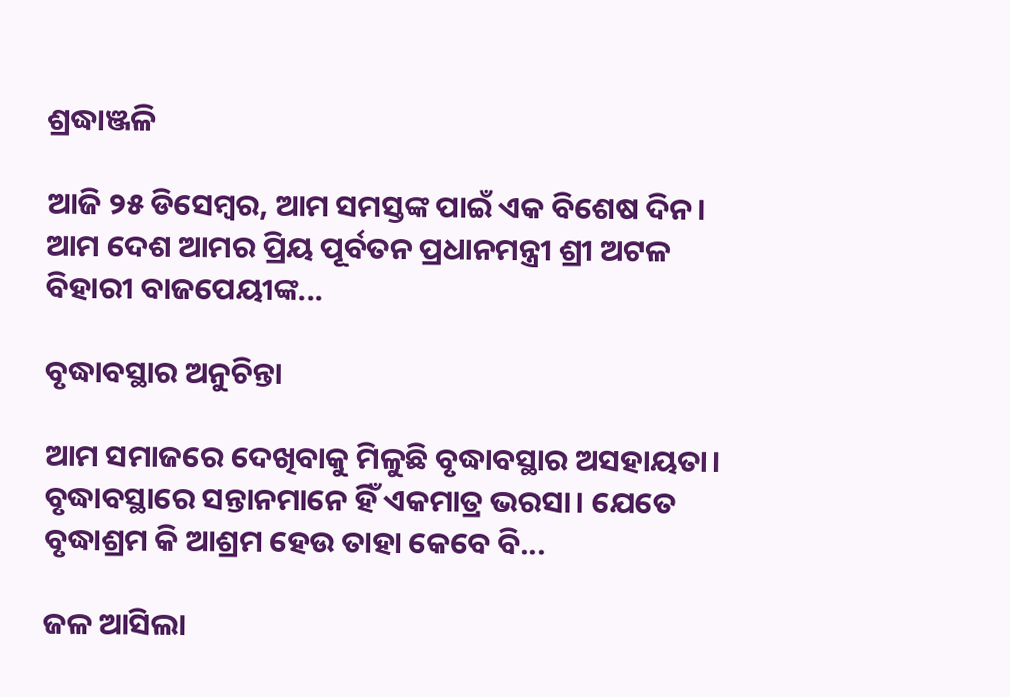ଶ୍ରଦ୍ଧାଞ୍ଜଳି

ଆଜି ୨୫ ଡିସେମ୍ବର, ଆମ ସମସ୍ତଙ୍କ ପାଇଁ ଏକ ବିଶେଷ ଦିନ। ଆମ ଦେଶ ଆମର ପ୍ରିୟ ପୂର୍ବତନ ପ୍ରଧାନମନ୍ତ୍ରୀ ଶ୍ରୀ ଅଟଳ ବିହାରୀ ବାଜପେୟୀଙ୍କ...

ବୃଦ୍ଧାବସ୍ଥାର ଅନୁଚିନ୍ତା

ଆମ ସମାଜରେ ଦେଖିବାକୁ ମିଳୁଛି ବୃଦ୍ଧାବସ୍ଥାର ଅସହାୟତା। ବୃଦ୍ଧାବସ୍ଥାରେ ସନ୍ତାନମାନେ ହିଁ ଏକମାତ୍ର ଭରସା। ଯେତେ ବୃଦ୍ଧାଶ୍ରମ କି ଆଶ୍ରମ ହେଉ ତାହା କେବେ ବି...

ଜଳ ଆସିଲା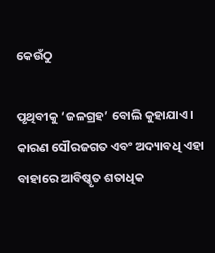କେଉଁଠୁ

ପୃଥିବୀକୁ ‘ଜଳଗ୍ରହ’ ବୋଲି କୁହାଯାଏ। କାରଣ ସୌରଜଗତ ଏବଂ ଅଦ୍ୟାବଧି ଏହା ବାହାରେ ଆବିଷ୍କୃତ ଶତାଧିକ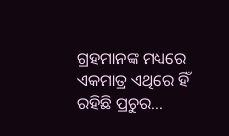ଗ୍ରହମାନଙ୍କ ମଧ୍ୟରେ ଏକମାତ୍ର ଏଥିରେ ହିଁ ରହିଛି ପ୍ରଚୁର...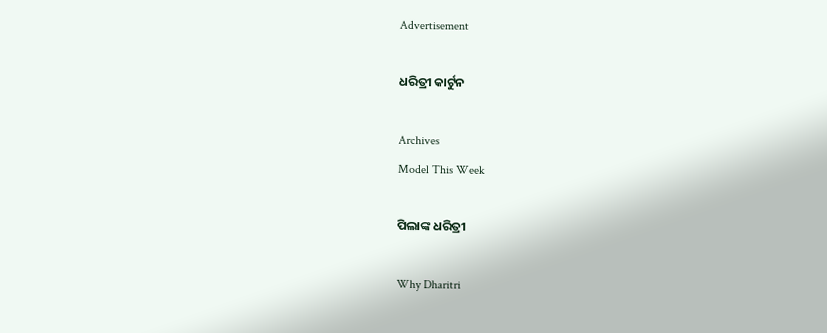Advertisement

ଧରିତ୍ରୀ କାର୍ଟୁନ

Archives
Model This Week

ପିଲାଙ୍କ ଧରିତ୍ରୀ

Why Dharitri